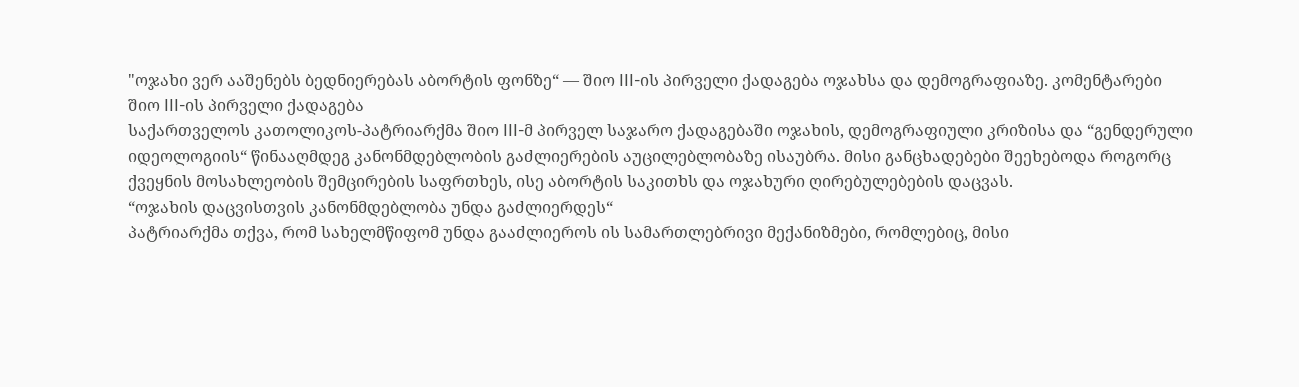"ოჯახი ვერ ააშენებს ბედნიერებას აბორტის ფონზე“ — შიო III-ის პირველი ქადაგება ოჯახსა და დემოგრაფიაზე. კომენტარები
შიო III-ის პირველი ქადაგება
საქართველოს კათოლიკოს-პატრიარქმა შიო III-მ პირველ საჯარო ქადაგებაში ოჯახის, დემოგრაფიული კრიზისა და “გენდერული იდეოლოგიის“ წინააღმდეგ კანონმდებლობის გაძლიერების აუცილებლობაზე ისაუბრა. მისი განცხადებები შეეხებოდა როგორც ქვეყნის მოსახლეობის შემცირების საფრთხეს, ისე აბორტის საკითხს და ოჯახური ღირებულებების დაცვას.
“ოჯახის დაცვისთვის კანონმდებლობა უნდა გაძლიერდეს“
პატრიარქმა თქვა, რომ სახელმწიფომ უნდა გააძლიეროს ის სამართლებრივი მექანიზმები, რომლებიც, მისი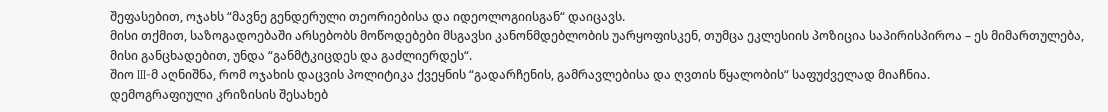შეფასებით, ოჯახს “მავნე გენდერული თეორიებისა და იდეოლოგიისგან“ დაიცავს.
მისი თქმით, საზოგადოებაში არსებობს მოწოდებები მსგავსი კანონმდებლობის უარყოფისკენ, თუმცა ეკლესიის პოზიცია საპირისპიროა – ეს მიმართულება, მისი განცხადებით, უნდა “განმტკიცდეს და გაძლიერდეს“.
შიო III-მ აღნიშნა, რომ ოჯახის დაცვის პოლიტიკა ქვეყნის “გადარჩენის, გამრავლებისა და ღვთის წყალობის“ საფუძველად მიაჩნია.
დემოგრაფიული კრიზისის შესახებ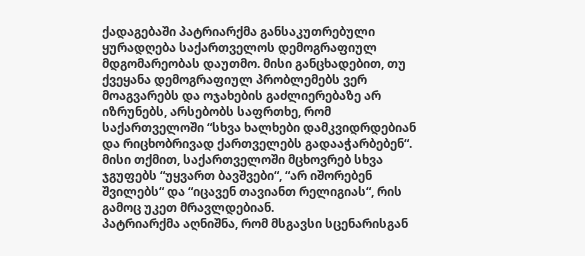ქადაგებაში პატრიარქმა განსაკუთრებული ყურადღება საქართველოს დემოგრაფიულ მდგომარეობას დაუთმო. მისი განცხადებით, თუ ქვეყანა დემოგრაფიულ პრობლემებს ვერ მოაგვარებს და ოჯახების გაძლიერებაზე არ იზრუნებს, არსებობს საფრთხე, რომ საქართველოში “სხვა ხალხები დამკვიდრდებიან და რიცხობრივად ქართველებს გადააჭარბებენ“.
მისი თქმით, საქართველოში მცხოვრებ სხვა ჯგუფებს “უყვართ ბავშვები“, “არ იშორებენ შვილებს“ და “იცავენ თავიანთ რელიგიას“, რის გამოც უკეთ მრავლდებიან.
პატრიარქმა აღნიშნა, რომ მსგავსი სცენარისგან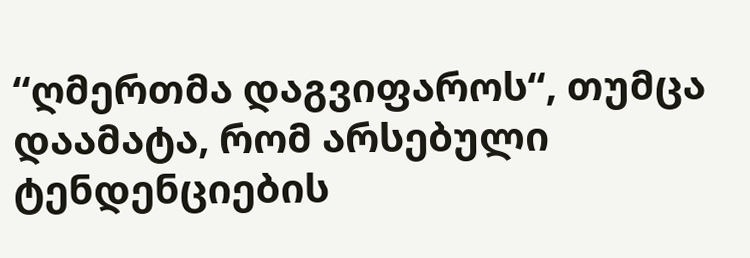“ღმერთმა დაგვიფაროს“, თუმცა დაამატა, რომ არსებული ტენდენციების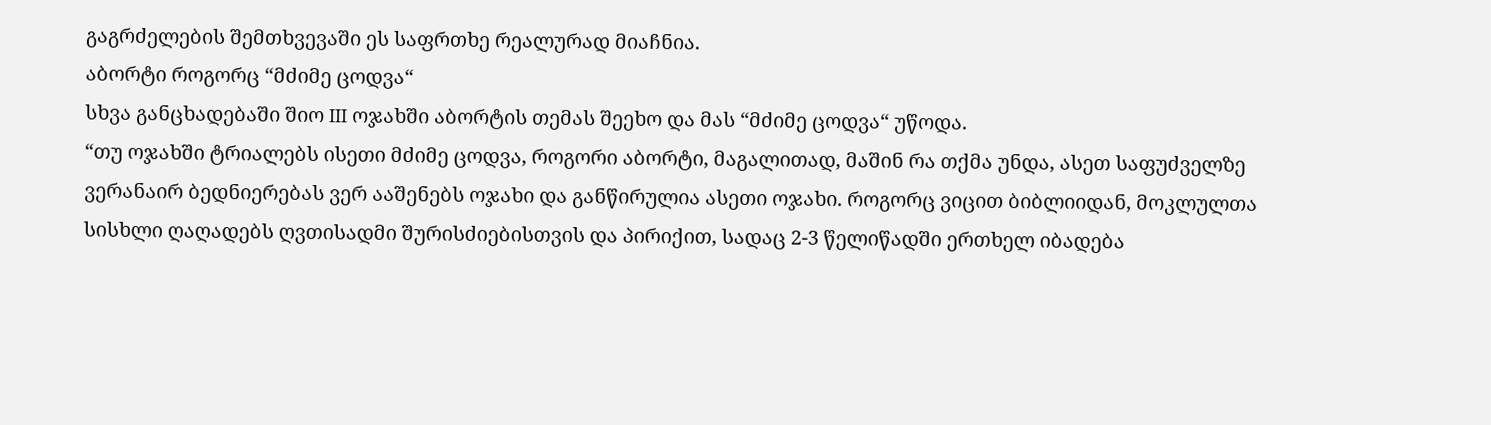გაგრძელების შემთხვევაში ეს საფრთხე რეალურად მიაჩნია.
აბორტი როგორც “მძიმე ცოდვა“
სხვა განცხადებაში შიო III ოჯახში აბორტის თემას შეეხო და მას “მძიმე ცოდვა“ უწოდა.
“თუ ოჯახში ტრიალებს ისეთი მძიმე ცოდვა, როგორი აბორტი, მაგალითად, მაშინ რა თქმა უნდა, ასეთ საფუძველზე ვერანაირ ბედნიერებას ვერ ააშენებს ოჯახი და განწირულია ასეთი ოჯახი. როგორც ვიცით ბიბლიიდან, მოკლულთა სისხლი ღაღადებს ღვთისადმი შურისძიებისთვის და პირიქით, სადაც 2-3 წელიწადში ერთხელ იბადება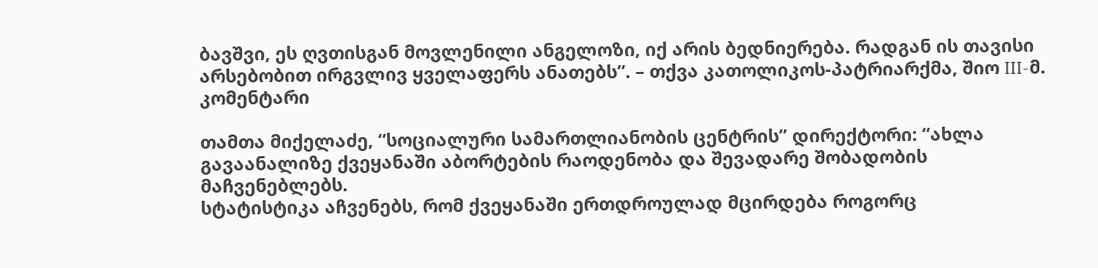ბავშვი, ეს ღვთისგან მოვლენილი ანგელოზი, იქ არის ბედნიერება. რადგან ის თავისი არსებობით ირგვლივ ყველაფერს ანათებს”. – თქვა კათოლიკოს-პატრიარქმა, შიო III-მ.
კომენტარი

თამთა მიქელაძე, “სოციალური სამართლიანობის ცენტრის” დირექტორი: “ახლა გავაანალიზე ქვეყანაში აბორტების რაოდენობა და შევადარე შობადობის მაჩვენებლებს.
სტატისტიკა აჩვენებს, რომ ქვეყანაში ერთდროულად მცირდება როგორც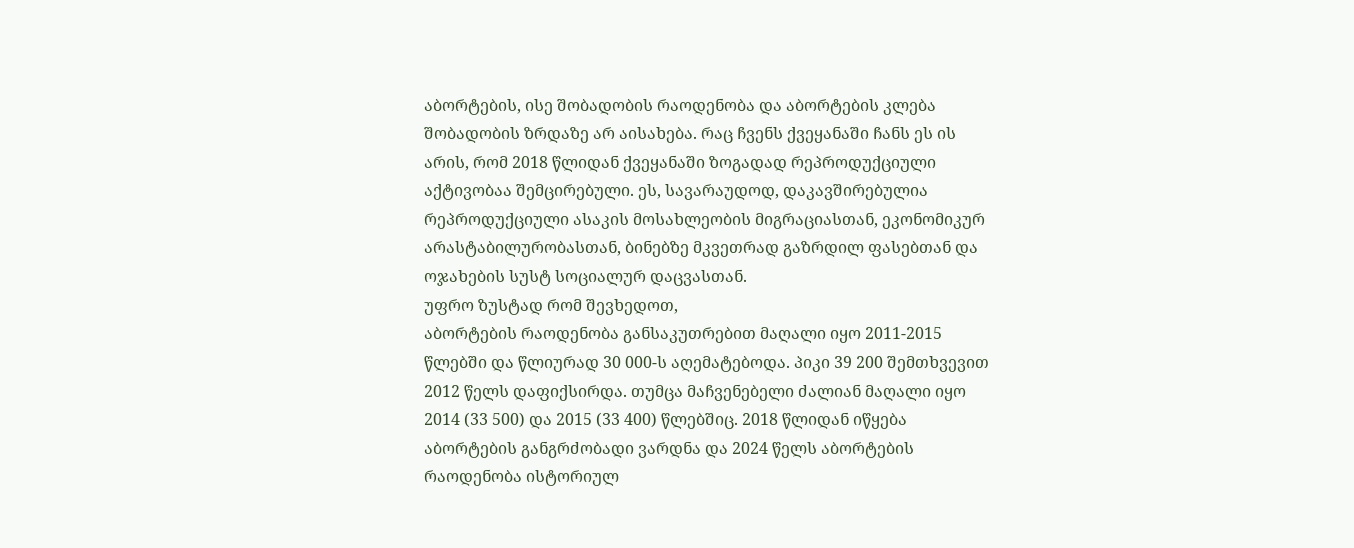აბორტების, ისე შობადობის რაოდენობა და აბორტების კლება შობადობის ზრდაზე არ აისახება. რაც ჩვენს ქვეყანაში ჩანს ეს ის არის, რომ 2018 წლიდან ქვეყანაში ზოგადად რეპროდუქციული აქტივობაა შემცირებული. ეს, სავარაუდოდ, დაკავშირებულია რეპროდუქციული ასაკის მოსახლეობის მიგრაციასთან, ეკონომიკურ არასტაბილურობასთან, ბინებზე მკვეთრად გაზრდილ ფასებთან და ოჯახების სუსტ სოციალურ დაცვასთან.
უფრო ზუსტად რომ შევხედოთ,
აბორტების რაოდენობა განსაკუთრებით მაღალი იყო 2011-2015 წლებში და წლიურად 30 000-ს აღემატებოდა. პიკი 39 200 შემთხვევით 2012 წელს დაფიქსირდა. თუმცა მაჩვენებელი ძალიან მაღალი იყო 2014 (33 500) და 2015 (33 400) წლებშიც. 2018 წლიდან იწყება აბორტების განგრძობადი ვარდნა და 2024 წელს აბორტების რაოდენობა ისტორიულ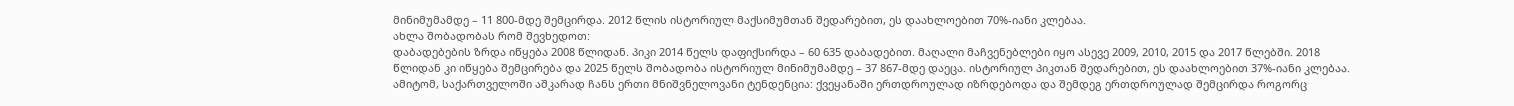მინიმუმამდე – 11 800-მდე შემცირდა. 2012 წლის ისტორიულ მაქსიმუმთან შედარებით, ეს დაახლოებით 70%-იანი კლებაა.
ახლა შობადობას რომ შევხედოთ:
დაბადებების ზრდა იწყება 2008 წლიდან. პიკი 2014 წელს დაფიქსირდა – 60 635 დაბადებით. მაღალი მაჩვენებლები იყო ასევე 2009, 2010, 2015 და 2017 წლებში. 2018 წლიდან კი იწყება შემცირება და 2025 წელს შობადობა ისტორიულ მინიმუმამდე – 37 867-მდე დაეცა. ისტორიულ პიკთან შედარებით, ეს დაახლოებით 37%-იანი კლებაა.
ამიტომ, საქართველოში აშკარად ჩანს ერთი მნიშვნელოვანი ტენდენცია: ქვეყანაში ერთდროულად იზრდებოდა და შემდეგ ერთდროულად შემცირდა როგორც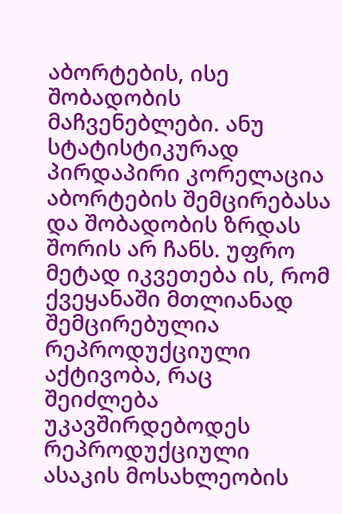აბორტების, ისე შობადობის მაჩვენებლები. ანუ სტატისტიკურად პირდაპირი კორელაცია აბორტების შემცირებასა და შობადობის ზრდას შორის არ ჩანს. უფრო მეტად იკვეთება ის, რომ ქვეყანაში მთლიანად შემცირებულია რეპროდუქციული აქტივობა, რაც შეიძლება უკავშირდებოდეს რეპროდუქციული ასაკის მოსახლეობის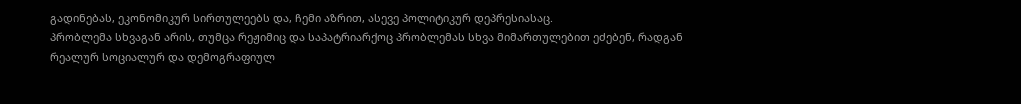გადინებას, ეკონომიკურ სირთულეებს და, ჩემი აზრით, ასევე პოლიტიკურ დეპრესიასაც.
პრობლემა სხვაგან არის, თუმცა რეჟიმიც და საპატრიარქოც პრობლემას სხვა მიმართულებით ეძებენ, რადგან რეალურ სოციალურ და დემოგრაფიულ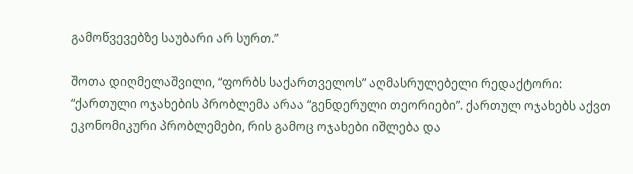გამოწვევებზე საუბარი არ სურთ.”

შოთა დიღმელაშვილი, “ფორბს საქართველოს” აღმასრულებელი რედაქტორი: “ქართული ოჯახების პრობლემა არაა “გენდერული თეორიები”. ქართულ ოჯახებს აქვთ ეკონომიკური პრობლემები, რის გამოც ოჯახები იშლება და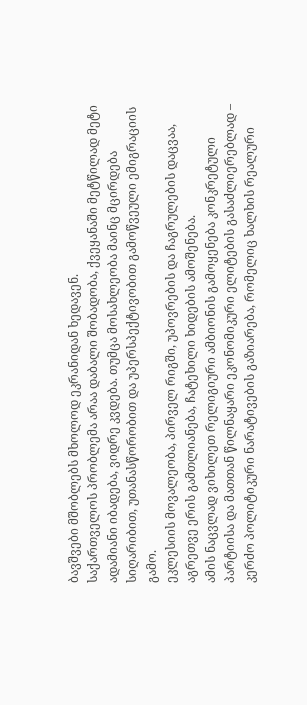ბავშვები მშობლებს მხოლოდ ეკრანიდან ხედავენ.
საქართველოს პრობლემა არაა დაბალი შობადობა, ქვეყანაში მეტწილად მეტი ადამიანი იბადება, ვიდრე კვდება. თუმცა მოსახლეობა მაინც მცირდება სიღარიბით, უთანასწორობით და უპერსპექტივობით გამოწვეული ემიგრაციის გამო.
ეკლესიის მოვალეობა, პირველ რიგში, უპოვრების და ჩაგრულების დაცვაა, აგრეთვე ერის გამთლიანება, ჩატეხილი ხიდების ამოშენება.
ამის ნაცვლად ვიხილეთ რელიგიური ამბიონის გამოყენება კონკრეტული პარტიისა და მათთან წილნაყარი ეკონომიკური ელიტების გასაძლიერებლად – კერძო პოლიტიკური ნარატივების გაზიარება, რომელიც ხალხის რეალური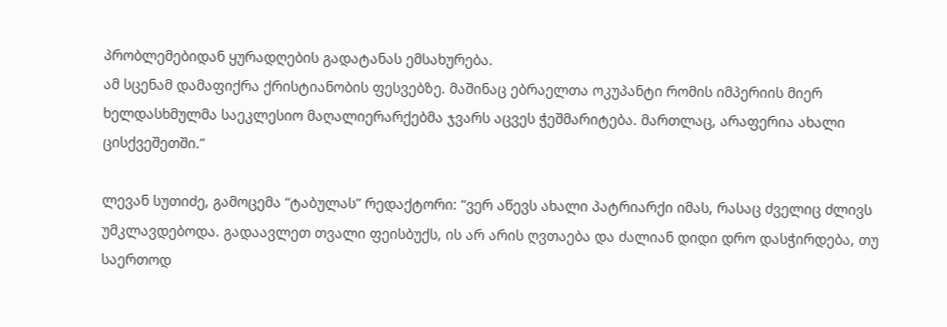პრობლემებიდან ყურადღების გადატანას ემსახურება.
ამ სცენამ დამაფიქრა ქრისტიანობის ფესვებზე. მაშინაც ებრაელთა ოკუპანტი რომის იმპერიის მიერ ხელდასხმულმა საეკლესიო მაღალიერარქებმა ჯვარს აცვეს ჭეშმარიტება. მართლაც, არაფერია ახალი ცისქვეშეთში.”

ლევან სუთიძე, გამოცემა “ტაბულას” რედაქტორი: “ვერ აწევს ახალი პატრიარქი იმას, რასაც ძველიც ძლივს უმკლავდებოდა. გადაავლეთ თვალი ფეისბუქს, ის არ არის ღვთაება და ძალიან დიდი დრო დასჭირდება, თუ საერთოდ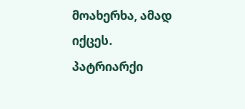მოახერხა, ამად იქცეს.
პატრიარქი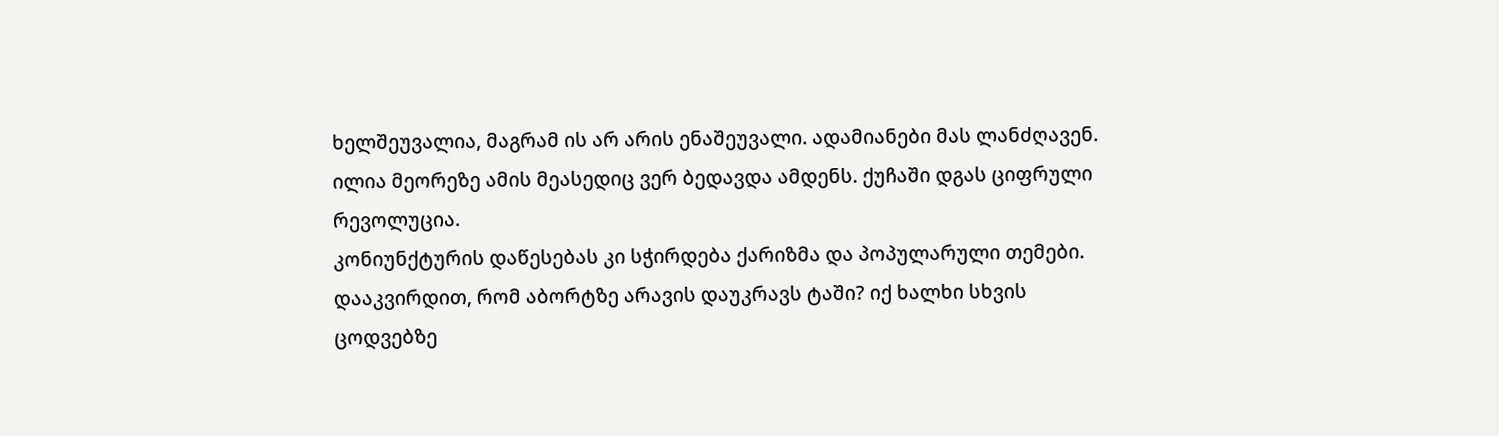ხელშეუვალია, მაგრამ ის არ არის ენაშეუვალი. ადამიანები მას ლანძღავენ.
ილია მეორეზე ამის მეასედიც ვერ ბედავდა ამდენს. ქუჩაში დგას ციფრული რევოლუცია.
კონიუნქტურის დაწესებას კი სჭირდება ქარიზმა და პოპულარული თემები.
დააკვირდით, რომ აბორტზე არავის დაუკრავს ტაში? იქ ხალხი სხვის ცოდვებზე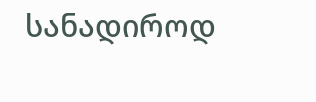სანადიროდ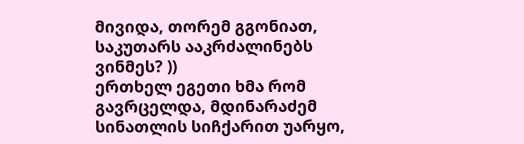მივიდა, თორემ გგონიათ, საკუთარს ააკრძალინებს ვინმეს? ))
ერთხელ ეგეთი ხმა რომ გავრცელდა, მდინარაძემ სინათლის სიჩქარით უარყო,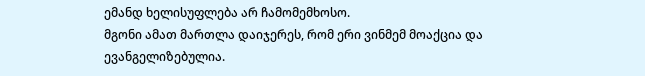ემანდ ხელისუფლება არ ჩამომემხოსო.
მგონი ამათ მართლა დაიჯერეს, რომ ერი ვინმემ მოაქცია და ევანგელიზებულია.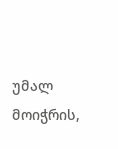უმალ მოიჭრის,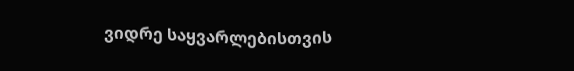ვიდრე საყვარლებისთვის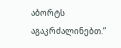აბორტს აგაკრძალინებთ.”